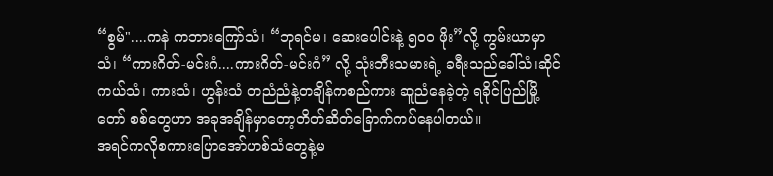“စွမ်"....ကနဲ ကဘားကြော်သံ၊ “ဘုရင်မ၊ ဆေးပေါင်းနဲ့ ၅၀၀ ဖိုး”လို့ ကွမ်းယာမှာသံ၊ “ကားဂိတ်-မင်းဂံ....ကားဂိတ်-မင်းဂံ” လို့ သုံးဘီးသမားရဲ့ ခရီးသည်ခေါ်သံ၊ဆိုင်ကယ်သံ၊ ကားသံ၊ ဟွန်းသံ တညံညံနဲ့တချိန်ကစည်ကား ဆူညံနေခဲ့တဲ့ ရခိုင်ပြည်မြို့တော် စစ်တွေဟာ အခုအချိန်မှာတော့တိတ်ဆိတ်ခြောက်ကပ်နေပါတယ်။
အရင်ကလိုစကားပြောအော်ဟစ်သံတွေနဲ့မ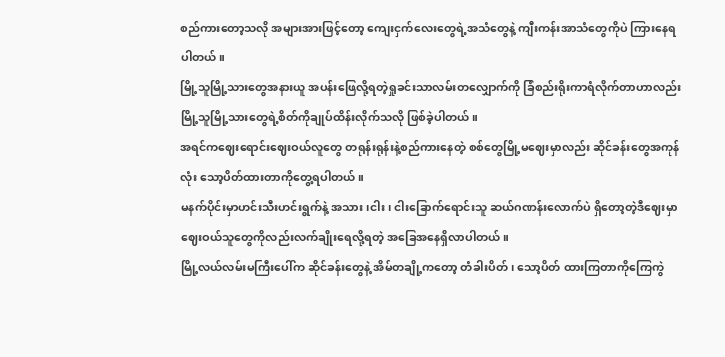စည်ကားတော့သလို အများအားဖြင့်တော့ ကျေးငှက်လေးတွေရဲ့အသံတွေနဲ့ ကျီးကန်းအာသံတွေကိုပဲ ကြားနေရပါတယ်။
မြို့သူမြို့သားတွေအနားယူ အပန်းဖြေလို့ရတဲ့ရှုခင်းသာလမ်းတလျှောက်ကို ခြံစည်းရိုးကာရံလိုက်တာဟာလည်း မြို့သူမြို့သားတွေရဲ့စိတ်ကိုချုပ်ထိန်းလိုက်သလို ဖြစ်ခဲ့ပါတယ်။
အရင်ကဈေးရောင်းဈေးဝယ်လူတွေ တရုန်းရုန်းနဲ့စည်ကားနေတဲ့ စစ်တွေမြို့မဈေးမှာလည်း ဆိုင်ခန်းတွေအကုန်လုံး သော့ပိတ်ထားတာကိုတွေ့ရပါတယ်။
မနက်ပိုင်းမှာဟင်းသီးဟင်းရွက်နဲ့ အသား၊ငါး၊ ငါးခြောက်ရောင်းသူ ဆယ်ဂဏန်းလောက်ပဲ ရှိတော့တဲ့ဒီဈေးမှာ ဈေးဝယ်သူတွေကိုလည်းလက်ချိုးရေလို့ရတဲ့ အခြေအနေရှိလာပါတယ်။
မြို့လယ်လမ်းမကြီးပေါ်က ဆိုင်ခန်းတွေနဲ့ အိမ်တချို့ကတော့ တံခါးပိတ်၊ သော့ပိတ် ထားကြတာကိုကြေကွဲ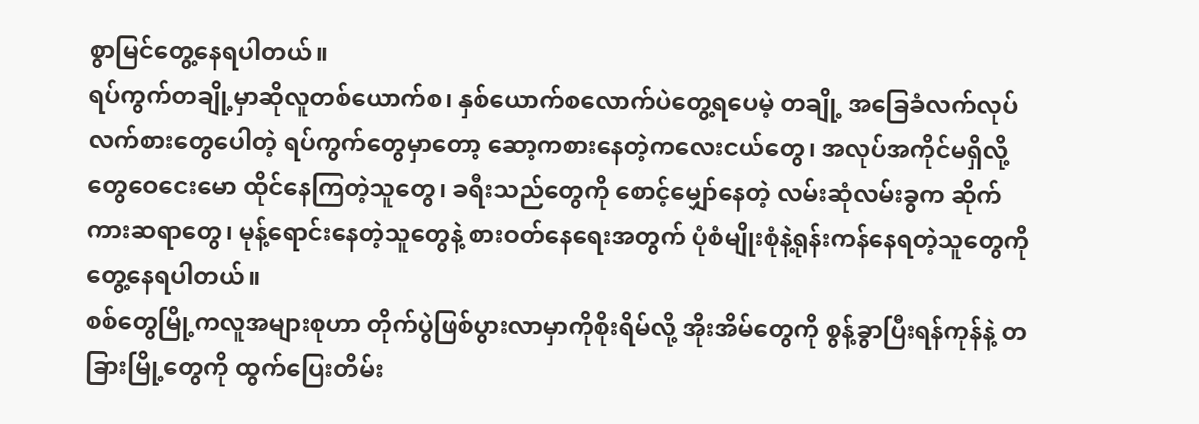စွာမြင်တွေ့နေရပါတယ်။
ရပ်ကွက်တချို့မှာဆိုလူတစ်ယောက်စ၊ နှစ်ယောက်စလောက်ပဲတွေ့ရပေမဲ့ တချို့ အခြေခံလက်လုပ်လက်စားတွေပေါတဲ့ ရပ်ကွက်တွေမှာတော့ ဆော့ကစားနေတဲ့ကလေးငယ်တွေ၊ အလုပ်အကိုင်မရှိလို့ တွေဝေငေးမော ထိုင်နေကြတဲ့သူတွေ၊ ခရီးသည်တွေကို စောင့်မျှော်နေတဲ့ လမ်းဆုံလမ်းခွက ဆိုက်ကားဆရာတွေ၊ မုန့်ရောင်းနေတဲ့သူတွေနဲ့ စားဝတ်နေရေးအတွက် ပုံစံမျိုးစုံနဲ့ရုန်းကန်နေရတဲ့သူတွေကိုတွေ့နေရပါတယ်။
စစ်တွေမြို့ကလူအများစုဟာ တိုက်ပွဲဖြစ်ပွားလာမှာကိုစိုးရိမ်လို့ အိုးအိမ်တွေကို စွန့်ခွာပြီးရန်ကုန်နဲ့ တခြားမြို့တွေကို ထွက်ပြေးတိမ်း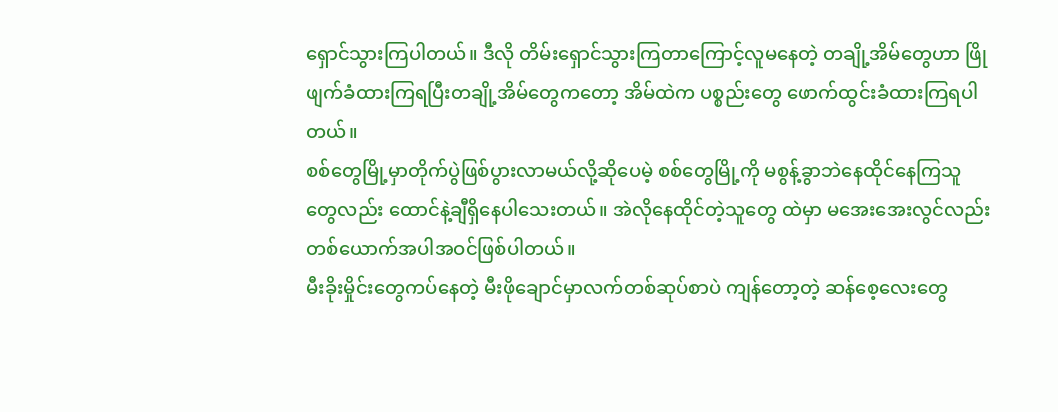ရှောင်သွားကြပါတယ်။ ဒီလို တိမ်းရှောင်သွားကြတာကြောင့်လူမနေတဲ့ တချို့အိမ်တွေဟာ ဖြိုဖျက်ခံထားကြရပြီးတချို့အိမ်တွေကတော့ အိမ်ထဲက ပစ္စည်းတွေ ဖောက်ထွင်းခံထားကြရပါတယ်။
စစ်တွေမြို့မှာတိုက်ပွဲဖြစ်ပွားလာမယ်လို့ဆိုပေမဲ့ စစ်တွေမြို့ကို မစွန့်ခွာဘဲနေထိုင်နေကြသူတွေလည်း ထောင်နဲ့ချီရှိနေပါသေးတယ်။ အဲလိုနေထိုင်တဲ့သူတွေ ထဲမှာ မအေးအေးလွင်လည်း တစ်ယောက်အပါအဝင်ဖြစ်ပါတယ်။
မီးခိုးမှိုင်းတွေကပ်နေတဲ့ မီးဖိုချောင်မှာလက်တစ်ဆုပ်စာပဲ ကျန်တော့တဲ့ ဆန်စေ့လေးတွေ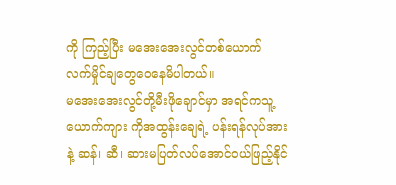ကို ကြည့်ပြီး မအေးအေးလွင်တစ်ယောက် လက်မှိုင်ချတွေဝေနေမိပါတယ်။
မအေးအေးလွင်တို့မီးဖိုချောင်မှာ အရင်ကသူ့ယောက်ကျား ကိုအထွန်းချေရဲ့ ပန်းရန်လုပ်အားနဲ့ ဆန်၊ ဆီ၊ ဆားမပြတ်လပ်အောင်ဝယ်ဖြည့်နိုင်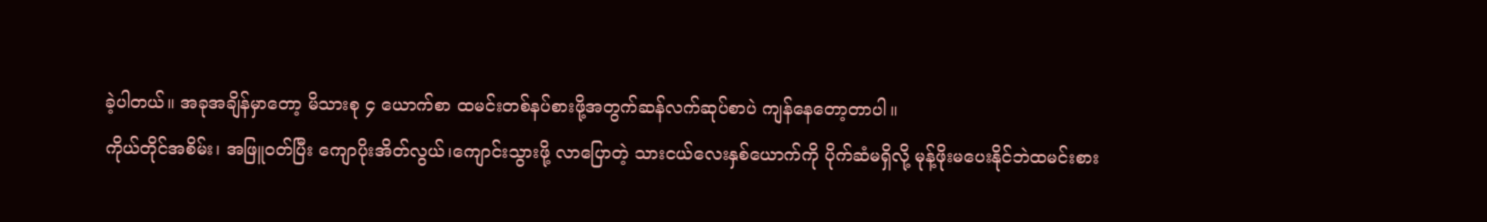ခဲ့ပါတယ်။ အခုအချိန်မှာတော့ မိသားစု ၄ ယောက်စာ ထမင်းတစ်နပ်စားဖို့အတွက်ဆန်လက်ဆုပ်စာပဲ ကျန်နေတော့တာပါ။
ကိုယ်တိုင်အစိမ်း၊ အဖြူဝတ်ပြီး ကျောပိုးအိတ်လွယ်၊ကျောင်းသွားဖို့ လာပြောတဲ့ သားငယ်လေးနှစ်ယောက်ကို ပိုက်ဆံမရှိလို့ မုန့်ဖိုးမပေးနိုင်ဘဲထမင်းစား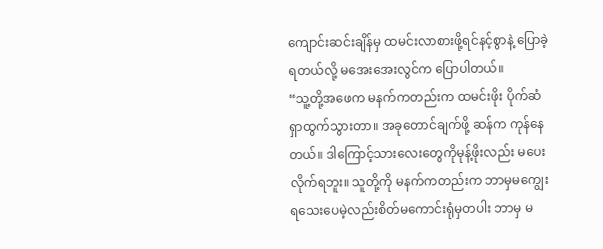ကျောင်းဆင်းချိန်မှ ထမင်းလာစားဖို့ရင်နင့်စွာနဲ့ ပြောခဲ့ရတယ်လို့ မအေးအေးလွင်က ပြောပါတယ်။
“သူ့တို့အဖေက မနက်ကတည်းက ထမင်းဖိုး ပိုက်ဆံရှာထွက်သွားတာ။ အခုတောင်ချက်ဖို့ ဆန်က ကုန်နေတယ်။ ဒါကြောင့်သားလေးတွေကိုမုန့်ဖိုးလည်း မပေးလိုက်ရဘူး။ သူတို့ကို မနက်ကတည်းက ဘာမှမကျွေးရသေးပေမဲ့လည်းစိတ်မကောင်းရုံမှတပါး ဘာမှ မ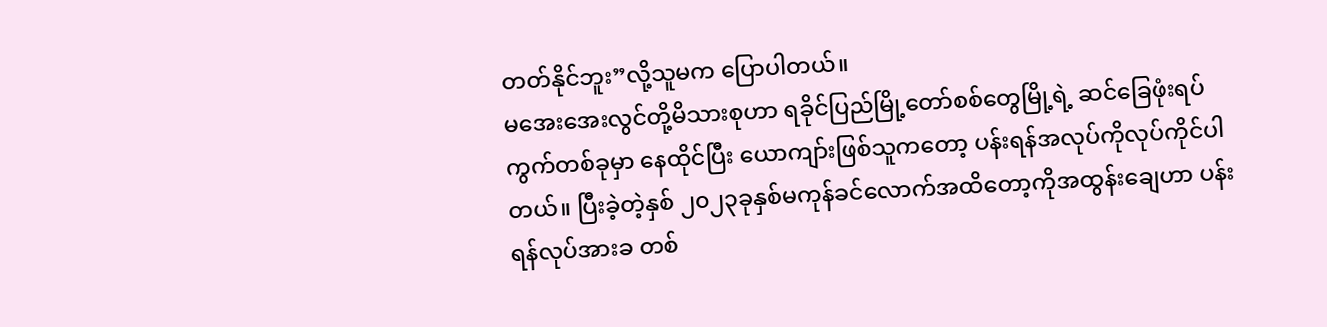တတ်နိုင်ဘူး”လို့သူမက ပြောပါတယ်။
မအေးအေးလွင်တို့မိသားစုဟာ ရခိုင်ပြည်မြို့တော်စစ်တွေမြို့ရဲ့ ဆင်ခြေဖုံးရပ်ကွက်တစ်ခုမှာ နေထိုင်ပြီး ယောကျာ်းဖြစ်သူကတော့ ပန်းရန်အလုပ်ကိုလုပ်ကိုင်ပါတယ်။ ပြီးခဲ့တဲ့နှစ် ၂၀၂၃ခုနှစ်မကုန်ခင်လောက်အထိတော့ကိုအထွန်းချေဟာ ပန်းရန်လုပ်အားခ တစ်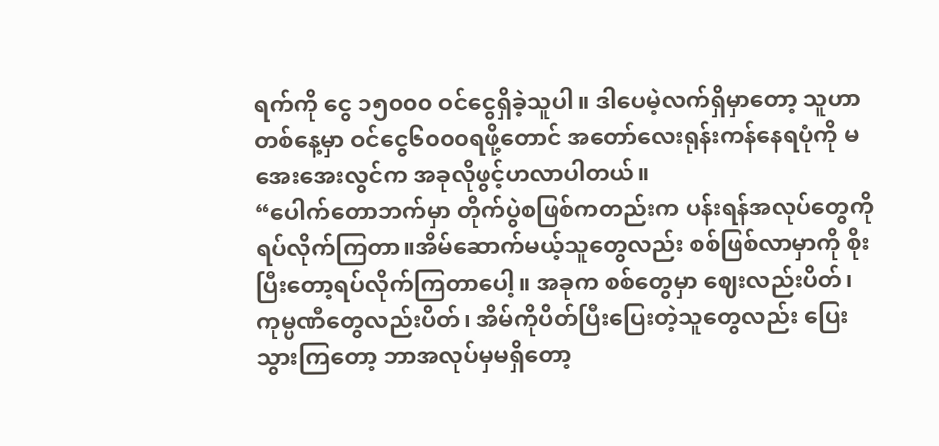ရက်ကို ငွေ ၁၅၀၀၀ ဝင်ငွေရှိခဲ့သူပါ။ ဒါပေမဲ့လက်ရှိမှာတော့ သူဟာ တစ်နေ့မှာ ဝင်ငွေ၆၀၀၀ရဖို့တောင် အတော်လေးရုန်းကန်နေရပုံကို မအေးအေးလွင်က အခုလိုဖွင့်ဟလာပါတယ်။
“ပေါက်တောဘက်မှာ တိုက်ပွဲစဖြစ်ကတည်းက ပန်းရန်အလုပ်တွေကို ရပ်လိုက်ကြတာ။အိမ်ဆောက်မယ့်သူတွေလည်း စစ်ဖြစ်လာမှာကို စိုးပြီးတော့ရပ်လိုက်ကြတာပေါ့။ အခုက စစ်တွေမှာ ဈေးလည်းပိတ်၊ ကုမ္ပဏီတွေလည်းပိတ်၊ အိမ်ကိုပိတ်ပြီးပြေးတဲ့သူတွေလည်း ပြေးသွားကြတော့ ဘာအလုပ်မှမရှိတော့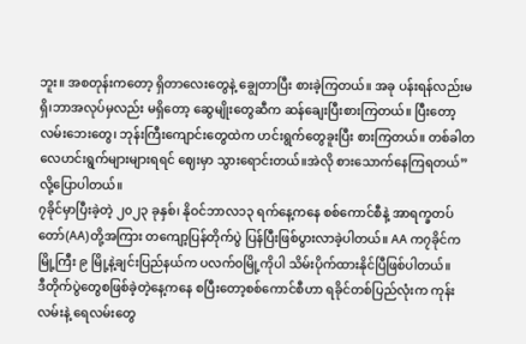ဘူး။ အစတုန်းကတော့ ရှိတာလေးတွေနဲ့ ချွေတာပြီး စားခဲ့ကြတယ်။ အခု ပန်းရန်လည်းမရှိ၊ဘာအလုပ်မှလည်း မရှိတော့ ဆွေမျိုးတွေဆီက ဆန်ချေးပြီးစားကြတယ်။ ပြီးတော့ လမ်းဘေးတွေ၊ ဘုန်းကြီးကျောင်းတွေထဲက ဟင်းရွက်တွေခူးပြီး စားကြတယ်။ တစ်ခါတလေဟင်းရွက်များများရရင် ဈေးမှာ သွားရောင်းတယ်။အဲလို စားသောက်နေကြရတယ်” လို့ပြောပါတယ်။
၇ခိုင်မှာပြီးခဲ့တဲ့ ၂၀၂၃ ခုနှစ်၊ နိုဝင်ဘာလ၁၃ ရက်နေ့ကနေ စစ်ကောင်စီနဲ့ အာရက္ခတပ်တော်(AA)တို့အကြား တကျော့ပြန်တိုက်ပွဲ ပြန်ပြီးဖြစ်ပွားလာခဲ့ပါတယ်။ AA က၇ခိုင်က မြို့ကြီး ၉ မြို့နဲ့ချင်းပြည်နယ်က ပလက်၀မြို့ကိုပါ သိမ်းပိုက်ထားနိုင်ပြီဖြစ်ပါတယ်။
ဒီတိုက်ပွဲတွေစဖြစ်ခဲ့တဲ့နေ့ကနေ စပြီးတော့စစ်ကောင်စီဟာ ရခိုင်တစ်ပြည်လုံးက ကုန်းလမ်းနဲ့ ရေလမ်းတွေ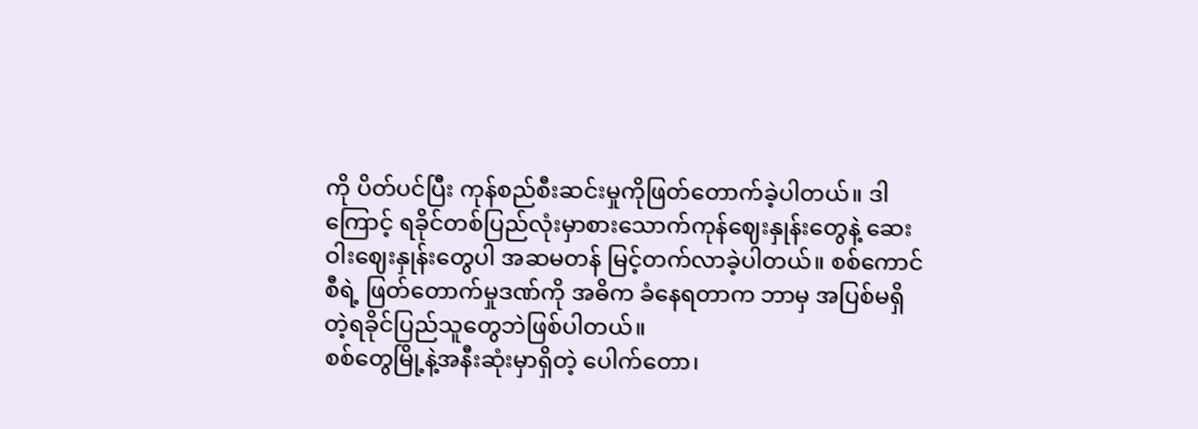ကို ပိတ်ပင်ပြီး ကုန်စည်စီးဆင်းမှုကိုဖြတ်တောက်ခဲ့ပါတယ်။ ဒါကြောင့် ရခိုင်တစ်ပြည်လုံးမှာစားသောက်ကုန်ဈေးနှုန်းတွေနဲ့ ဆေးဝါးဈေးနှုန်းတွေပါ အဆမတန် မြင့်တက်လာခဲ့ပါတယ်။ စစ်ကောင်စီရဲ့ ဖြတ်တောက်မှုဒဏ်ကို အဓိက ခံနေရတာက ဘာမှ အပြစ်မရှိတဲ့ရခိုင်ပြည်သူတွေဘဲဖြစ်ပါတယ်။
စစ်တွေမြို့နဲ့အနီးဆုံးမှာရှိတဲ့ ပေါက်တော၊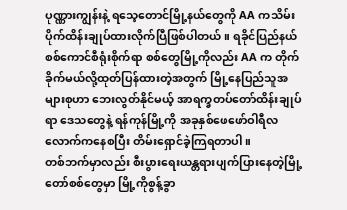ပုဏ္ဏားကျွန်းနဲ့ ရသေ့တောင်မြို့နယ်တွေကို AA ကသိမ်းပိုက်ထိန်းချုပ်ထားလိုက်ပြီဖြစ်ပါတယ်။ ရခိုင်ပြည်နယ်စစ်ကောင်စီရုံးစိုက်ရာ စစ်တွေမြို့ကိုလည်း AA က တိုက်ခိုက်မယ်လို့ထုတ်ပြန်ထားတဲ့အတွက် မြို့နေပြည်သူအများစုဟာ ဘေးလွတ်နိုင်မယ့် အာရက္ခတပ်တော်ထိန်းချုပ်ရာ ဒေသတွေနဲ့ ရန်ကုန်မြို့ကို အခုနှစ်ဖေဖော်ဝါရီလလောက်ကနေစပြီး တိမ်းရှောင်ခဲ့ကြရတာပါ။
တစ်ဘက်မှာလည်း စီးပွားရေးယန္တရားပျက်ပြားနေတဲ့မြို့တော်စစ်တွေမှာ မြို့ကိုစွန့်ခွာ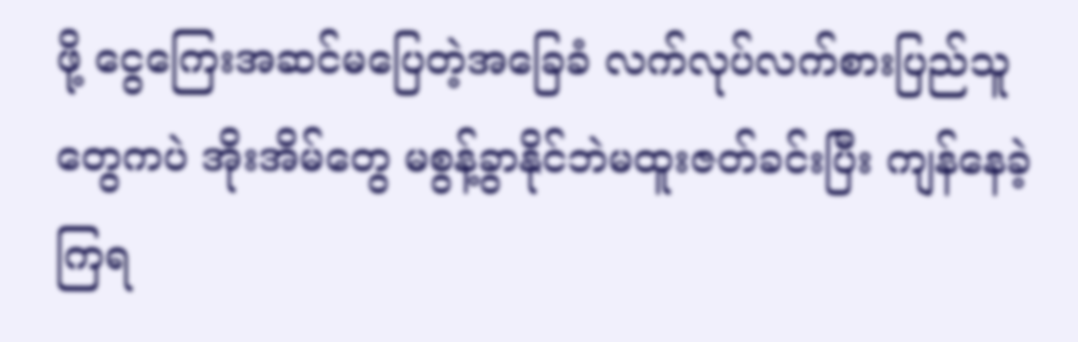ဖို့ ငွေကြေးအဆင်မပြေတဲ့အခြေခံ လက်လုပ်လက်စားပြည်သူတွေကပဲ အိုးအိမ်တွေ မစွန့်ခွာနိုင်ဘဲမထူးဇတ်ခင်းပြီး ကျန်နေခဲ့ကြရ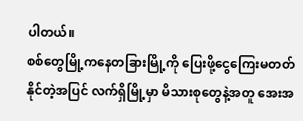ပါတယ်။
စစ်တွေမြို့ကနေတခြားမြို့ကို ပြေးဖို့ငွေကြေးမတတ်နိုင်တဲ့အပြင် လက်ရှိမြို့မှာ မိသားစုတွေနဲ့အတူ အေးအ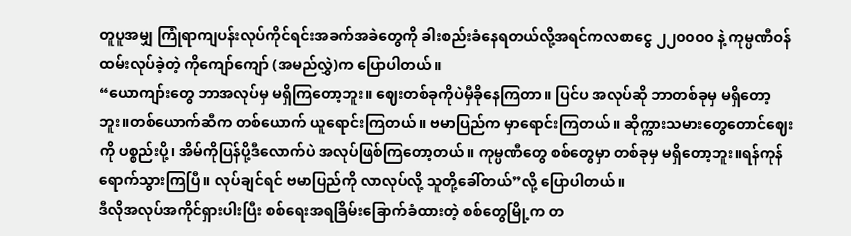တူပူအမျှ ကြုံရာကျပန်းလုပ်ကိုင်ရင်းအခက်အခဲတွေကို ခါးစည်းခံနေရတယ်လို့အရင်ကလစာငွေ ၂၂၀၀၀၀ နဲ့ ကုမ္ပဏီဝန်ထမ်းလုပ်ခဲ့တဲ့ ကိုကျော်ကျော် (အမည်လွှဲ)က ပြောပါတယ်။
“ယောကျာ်းတွေ ဘာအလုပ်မှ မရှိကြတော့ဘူး။ ဈေးတစ်ခုကိုပဲမှီခိုနေကြတာ။ ပြင်ပ အလုပ်ဆို ဘာတစ်ခုမှ မရှိတော့ဘူး။တစ်ယောက်ဆီက တစ်ယောက် ယူရောင်းကြတယ်။ ဗမာပြည်က မှာရောင်းကြတယ်။ ဆိုက္ကားသမားတွေတောင်ဈေးကို ပစ္စည်းပို့၊ အိမ်ကိုပြန်ပို့ဒီလောက်ပဲ အလုပ်ဖြစ်ကြတော့တယ်။ ကုမ္ပဏီတွေ စစ်တွေမှာ တစ်ခုမှ မရှိတော့ဘူး။ရန်ကုန်ရောက်သွားကြပြီ။ လုပ်ချင်ရင် ဗမာပြည်ကို လာလုပ်လို့ သူတို့ခေါ်တယ်”လို့ ပြောပါတယ်။
ဒီလိုအလုပ်အကိုင်ရှားပါးပြီး စစ်ရေးအရခြိမ်းခြောက်ခံထားတဲ့ စစ်တွေမြို့က တ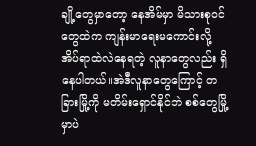ချို့တွေမှာတော့ နေအိမ်မှာ မိသားစုဝင်တွေထဲက ကျန်းမာရေးမကောင်းလို့အိပ်ရာထဲလဲနေရတဲ့ လူနာတွေလည်း ရှိနေပါတယ်။အဲဒီလူနာတွေကြောင့် တခြားမြို့ကို မတိမ်းရှောင်နိုင်ဘဲ စစ်တွေမြို့မှာပဲ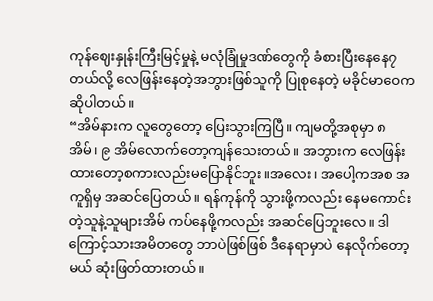ကုန်ဈေးနှုန်းကြီးမြင့်မှုနဲ့ မလုံခြုံမှုဒဏ်တွေကို ခံစားပြီးနေနေ၇တယ်လို့ လေဖြန်းနေတဲ့အဘွားဖြစ်သူကို ပြုစုနေတဲ့ မခိုင်မာဝေက ဆိုပါတယ်။
“အိမ်နားက လူတွေတော့ ပြေးသွားကြပြီ။ ကျမတို့အစုမှာ ၈ အိမ်၊ ၉ အိမ်လောက်တော့ကျန်သေးတယ်။ အဘွားက လေဖြန်းထားတော့စကားလည်းမပြောနိုင်ဘူး။အလေး၊ အပေါ့ကအစ အကူရှိမှ အဆင်ပြေတယ်။ ရန်ကုန်ကို သွားဖို့ကလည်း နေမကောင်းတဲ့သူနဲ့သူများအိမ် ကပ်နေဖို့ကလည်း အဆင်ပြေဘူးလေ။ ဒါကြောင့်သားအမိတတွေ ဘာပဲဖြစ်ဖြစ် ဒီနေရာမှာပဲ နေလိုက်တော့မယ် ဆုံးဖြတ်ထားတယ်။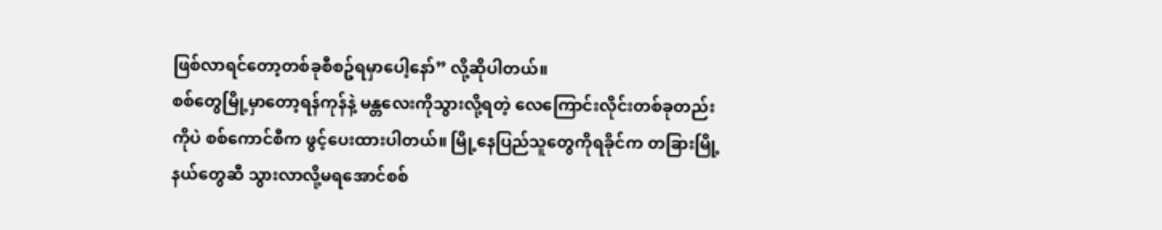ဖြစ်လာရင်တော့တစ်ခုစီစဥ်ရမှာပေါ့နော်” လို့ဆိုပါတယ်။
စစ်တွေမြို့မှာတော့ရန်ကုန်နဲ့ မန္တလေးကိုသွားလို့ရတဲ့ လေကြောင်းလိုင်းတစ်ခုတည်းကိုပဲ စစ်ကောင်စီက ဖွင့်ပေးထားပါတယ်။ မြို့နေပြည်သူတွေကိုရခိုင်က တခြားမြို့နယ်တွေဆီ သွားလာလို့မရအောင်စစ်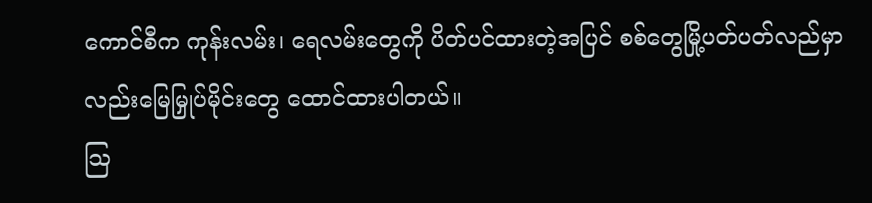ကောင်စီက ကုန်းလမ်း၊ ရေလမ်းတွေကို ပိတ်ပင်ထားတဲ့အပြင် စစ်တွေမြို့ပတ်ပတ်လည်မှာလည်းမြေမြှုပ်မိုင်းတွေ ထောင်ထားပါတယ်။
သြ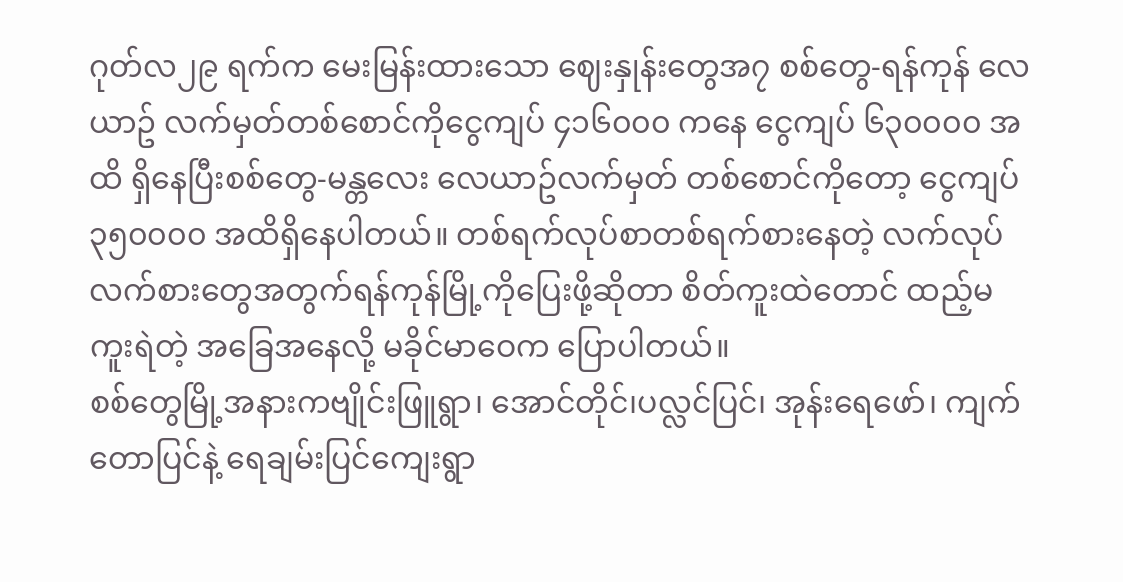ဂုတ်လ၂၉ ရက်က မေးမြန်းထားသော ဈေးနှုန်းတွေအ၇ စစ်တွေ-ရန်ကုန် လေယာဥ် လက်မှတ်တစ်စောင်ကိုငွေကျပ် ၄၁၆၀၀၀ ကနေ ငွေကျပ် ၆၃၀၀၀၀ အထိ ရှိနေပြီးစစ်တွေ-မန္တလေး လေယာဥ်လက်မှတ် တစ်စောင်ကိုတော့ ငွေကျပ် ၃၅၀၀၀၀ အထိရှိနေပါတယ်။ တစ်ရက်လုပ်စာတစ်ရက်စားနေတဲ့ လက်လုပ်လက်စားတွေအတွက်ရန်ကုန်မြို့ကိုပြေးဖို့ဆိုတာ စိတ်ကူးထဲတောင် ထည့်မကူးရဲတဲ့ အခြေအနေလို့ မခိုင်မာဝေက ပြောပါတယ်။
စစ်တွေမြို့အနားကဗျိုင်းဖြူရွာ၊ အောင်တိုင်၊ပလ္လင်ပြင်၊ အုန်းရေဖော်၊ ကျက်တောပြင်နဲ့ ရေချမ်းပြင်ကျေးရွာ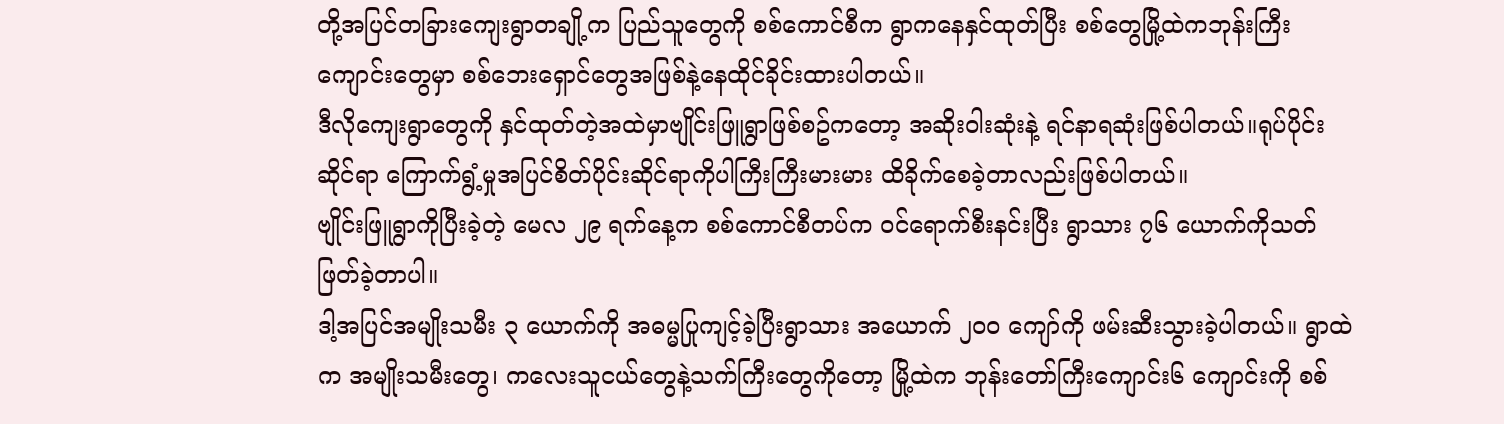တို့အပြင်တခြားကျေးရွာတချို့က ပြည်သူတွေကို စစ်ကောင်စီက ရွာကနေနှင်ထုတ်ပြီး စစ်တွေမြို့ထဲကဘုန်းကြီးကျောင်းတွေမှာ စစ်ဘေးရှောင်တွေအဖြစ်နဲ့နေထိုင်ခိုင်းထားပါတယ်။
ဒီလိုကျေးရွာတွေကို နှင်ထုတ်တဲ့အထဲမှာဗျိုင်းဖြူရွာဖြစ်စဥ်ကတော့ အဆိုးဝါးဆုံးနဲ့ ရင်နာရဆုံးဖြစ်ပါတယ်။ရုပ်ပိုင်းဆိုင်ရာ ကြောက်ရွံ့မှုအပြင်စိတ်ပိုင်းဆိုင်ရာကိုပါကြီးကြီးမားမား ထိခိုက်စေခဲ့တာလည်းဖြစ်ပါတယ်။
ဗျိုင်းဖြူရွာကိုပြီးခဲ့တဲ့ မေလ ၂၉ ရက်နေ့က စစ်ကောင်စီတပ်က ဝင်ရောက်စီးနင်းပြီး ရွာသား ၇၆ ယောက်ကိုသတ်ဖြတ်ခဲ့တာပါ။
ဒါ့အပြင်အမျိုးသမီး ၃ ယောက်ကို အဓမ္မပြုကျင့်ခဲ့ပြီးရွာသား အယောက် ၂၀၀ ကျော်ကို ဖမ်းဆီးသွားခဲ့ပါတယ်။ ရွာထဲက အမျိုးသမီးတွေ၊ ကလေးသူငယ်တွေနဲ့သက်ကြီးတွေကိုတော့ မြို့ထဲက ဘုန်းတော်ကြီးကျောင်း၆ ကျောင်းကို စစ်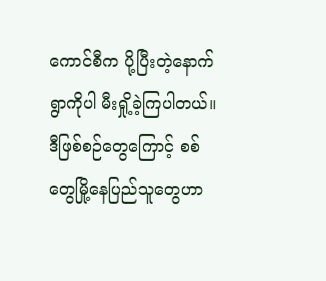ကောင်စီက ပို့ပြီးတဲ့နောက် ရွာကိုပါ မီးရှို့ခဲ့ကြပါတယ်။
ဒီဖြစ်စဉ်တွေကြောင့် စစ်တွေမြို့နေပြည်သူတွေဟာ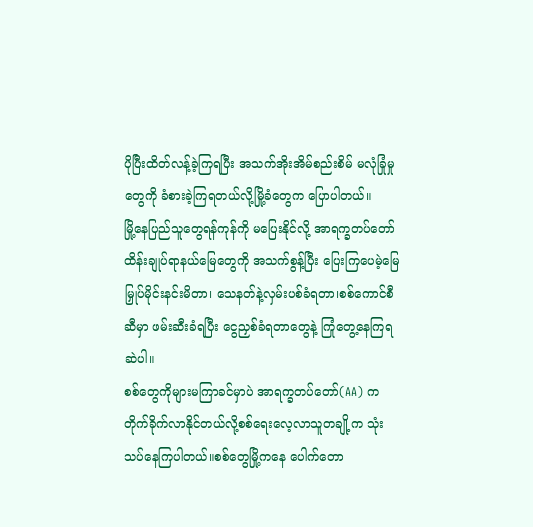ပိုပြီးထိတ်လန့်ခဲ့ကြရပြီး အသက်အိုးအိမ်စည်းစိမ် မလုံခြုံမှုတွေကို ခံစားခဲ့ကြရတယ်လို့မြို့ခံတွေက ပြောပါတယ်။
မြို့နေပြည်သူတွေရန်ကုန်ကို မပြေးနိုင်လို့ အာရက္ခတပ်တော်ထိန်းချုပ်ရာနယ်မြေတွေကို အသက်စွန့်ပြီး ပြေးကြပေမဲ့မြေမြှုပ်မိုင်းနင်းမိတာ၊ သေနတ်နဲ့လှမ်းပစ်ခံရတာ၊စစ်ကောင်စီဆီမှာ ဖမ်းဆီးခံရပြီး ငွေညှစ်ခံရတာတွေနဲ့ ကြုံတွေ့နေကြရဆဲပါ။
စစ်တွေကိုများမကြာခင်မှာပဲ အာရက္ခတပ်တော်(AA) က တိုက်ခိုက်လာနိုင်တယ်လို့စစ်ရေးလေ့လာသူတချို့က သုံးသပ်နေကြပါတယ်။စစ်တွေမြို့ကနေ ပေါက်တော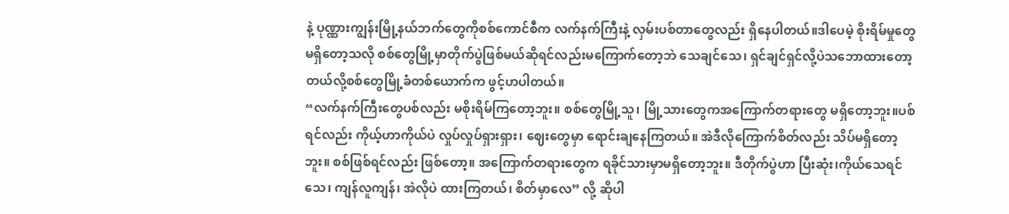နဲ့ ပုဏ္ဏားကျွန်းမြို့နယ်ဘက်တွေကိုစစ်ကောင်စီက လက်နက်ကြီးနဲ့ လှမ်းပစ်တာတွေလည်း ရှိနေပါတယ်။ဒါပေမဲ့ စိုးရိမ်မှုတွေမရှိတော့သလို စစ်တွေမြို့မှာတိုက်ပွဲဖြစ်မယ်ဆိုရင်လည်းမကြောက်တော့ဘဲ သေချင်သေ၊ ရှင်ချင်ရှင်လို့ပဲသဘောထားတော့တယ်လို့စစ်တွေမြို့ခံတစ်ယောက်က ဖွင့်ဟပါတယ်။
“လက်နက်ကြီးတွေပစ်လည်း မစိုးရိမ်ကြတော့ဘူး။ စစ်တွေမြို့သူ၊ မြို့သားတွေကအကြောက်တရားတွေ မရှိတော့ဘူး။ပစ်ရင်လည်း ကိုယ့်ဟာကိုယ်ပဲ လှုပ်လှုပ်ရှားရှား၊ ဈေးတွေမှာ ရောင်းချနေကြတယ်။ အဲဒီလိုကြောက်စိတ်လည်း သိပ်မရှိတော့ဘူး။ စစ်ဖြစ်ရင်လည်း ဖြစ်တော့။ အကြောက်တရားတွေက ရခိုင်သားမှာမရှိတော့ဘူး။ ဒီတိုက်ပွဲဟာ ပြီးဆုံး၊ကိုယ်သေရင်သေ၊ ကျန်လူကျန်၊ အဲလိုပဲ ထားကြတယ်၊ စိတ်မှာလေ” လို့ ဆိုပါ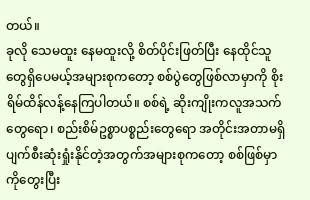တယ်။
ခုလို သေမထူး နေမထူးလို့ စိတ်ပိုင်းဖြတ်ပြီး နေထိုင်သူတွေရှိပေမယ့်အများစုကတော့ စစ်ပွဲတွေဖြစ်လာမှာကို စိုးရိမ်ထိန်လန့်နေကြပါတယ်။ စစ်ရဲ့ ဆိုးကျိုးကလူအသက်တွေရော၊ စည်းစိမ်ဥစ္စာပစ္စည်းတွေရော အတိုင်းအတာမရှိ ပျက်စီးဆုံးရှုံးနိုင်တဲ့အတွက်အများစုကတော့ စစ်ဖြစ်မှာကိုတွေးပြီး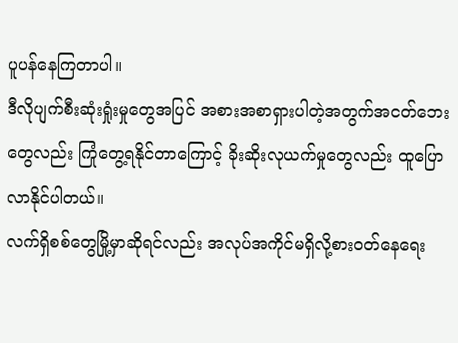ပူပန်နေကြတာပါ။
ဒီလိုပျက်စီးဆုံးရှုံးမှုတွေအပြင် အစားအစာရှားပါတဲ့အတွက်အငတ်ဘေးတွေလည်း ကြုံတွေ့ရနိုင်တာကြောင့် ခိုးဆိုးလုယက်မှုတွေလည်း ထူပြောလာနိုင်ပါတယ်။
လက်ရှိစစ်တွေမြို့မှာဆိုရင်လည်း အလုပ်အကိုင်မရှိလို့စားဝတ်နေရေး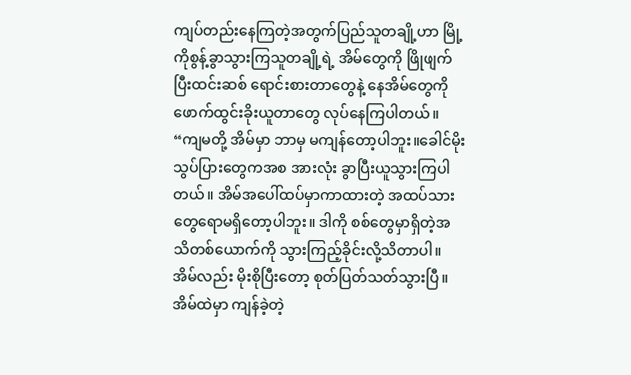ကျပ်တည်းနေကြတဲ့အတွက်ပြည်သူတချို့ဟာ မြို့ကိုစွန့်ခွာသွားကြသူတချို့ရဲ့ အိမ်တွေကို ဖြိုဖျက်ပြီးထင်းဆစ် ရောင်းစားတာတွေနဲ့ နေအိမ်တွေကို ဖောက်ထွင်းခိုးယူတာတွေ လုပ်နေကြပါတယ်။
“ကျမတို့ အိမ်မှာ ဘာမှ မကျန်တော့ပါဘူး။ခေါင်မိုးသွပ်ပြားတွေကအစ အားလုံး ခွာပြီးယူသွားကြပါတယ်။ အိမ်အပေါ်ထပ်မှာကာထားတဲ့ အထပ်သားတွေရောမရှိတော့ပါဘူး။ ဒါကို စစ်တွေမှာရှိတဲ့အသိတစ်ယောက်ကို သွားကြည့်ခိုင်းလို့သိတာပါ။ အိမ်လည်း မိုးစိုပြီးတော့ စုတ်ပြတ်သတ်သွားပြီ။အိမ်ထဲမှာ ကျန်ခဲ့တဲ့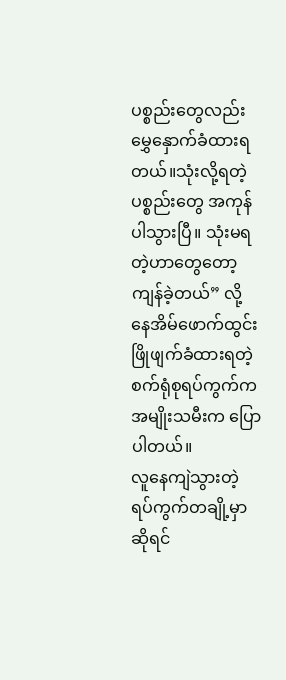ပစ္စည်းတွေလည်းမွှေနှောက်ခံထားရတယ်။သုံးလို့ရတဲ့ ပစ္စည်းတွေ အကုန်ပါသွားပြီ။ သုံးမရတဲ့ဟာတွေတော့ ကျန်ခဲ့တယ်” လို့ နေအိမ်ဖောက်ထွင်းဖြိုဖျက်ခံထားရတဲ့ စက်ရုံစုရပ်ကွက်ကအမျိုးသမီးက ပြောပါတယ်။
လူနေကျဲသွားတဲ့ ရပ်ကွက်တချို့မှာဆိုရင်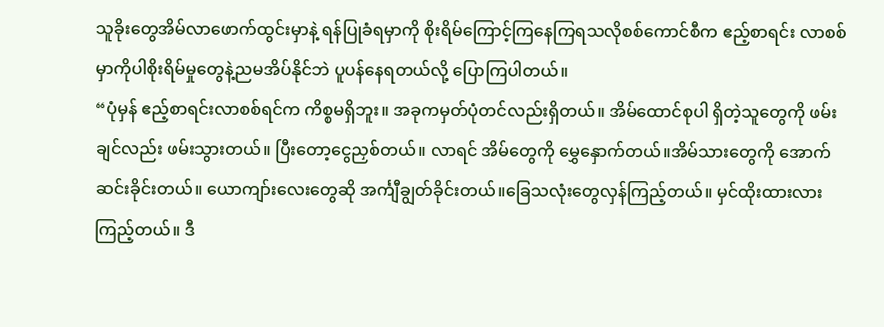သူခိုးတွေအိမ်လာဖောက်ထွင်းမှာနဲ့ ရန်ပြုခံရမှာကို စိုးရိမ်ကြောင့်ကြနေကြရသလိုစစ်ကောင်စီက ဧည့်စာရင်း လာစစ်မှာကိုပါစိုးရိမ်မှုတွေနဲ့ညမအိပ်နိုင်ဘဲ ပူပန်နေရတယ်လို့ ပြောကြပါတယ်။
“ပုံမှန် ဧည့်စာရင်းလာစစ်ရင်က ကိစ္စမရှိဘူး။ အခုကမှတ်ပုံတင်လည်းရှိတယ်။ အိမ်ထောင်စုပါ ရှိတဲ့သူတွေကို ဖမ်းချင်လည်း ဖမ်းသွားတယ်။ ပြီးတော့ငွေညှစ်တယ်။ လာရင် အိမ်တွေကို မွှေနှောက်တယ်။အိမ်သားတွေကို အောက်ဆင်းခိုင်းတယ်။ ယောကျာ်းလေးတွေဆို အင်္ကျီချွတ်ခိုင်းတယ်။ခြေသလုံးတွေလှန်ကြည့်တယ်။ မှင်ထိုးထားလားကြည့်တယ်။ ဒီ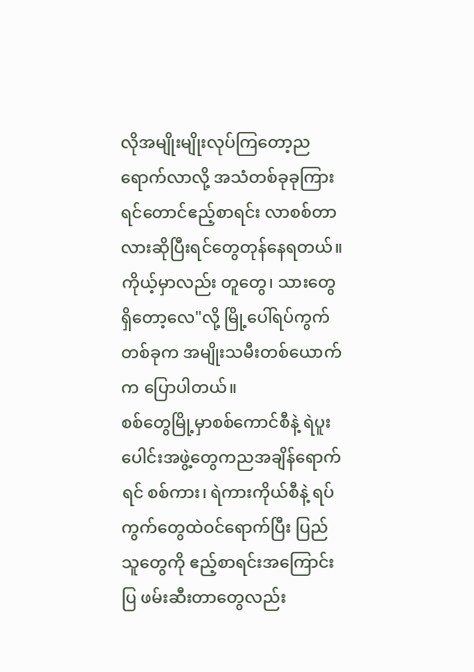လိုအမျိုးမျိုးလုပ်ကြတော့ညရောက်လာလို့ အသံတစ်ခုခုကြားရင်တောင်ဧည့်စာရင်း လာစစ်တာလားဆိုပြီးရင်တွေတုန်နေရတယ်။ ကိုယ့်မှာလည်း တူတွေ၊ သားတွေရှိတော့လေ"လို့ မြို့ပေါ်ရပ်ကွက်တစ်ခုက အမျိုးသမီးတစ်ယောက်က ပြောပါတယ်။
စစ်တွေမြို့မှာစစ်ကောင်စီနဲ့ ရဲပူးပေါင်းအဖွဲ့တွေကညအချိန်ရောက်ရင် စစ်ကား၊ ရဲကားကိုယ်စီနဲ့ ရပ်ကွက်တွေထဲဝင်ရောက်ပြီး ပြည်သူတွေကို ဧည့်စာရင်းအကြောင်းပြ ဖမ်းဆီးတာတွေလည်း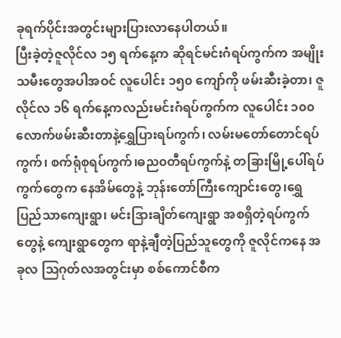ခုရက်ပိုင်းအတွင်းများပြားလာနေပါတယ်။
ပြီးခဲ့တဲ့ဇူလိုင်လ ၁၅ ရက်နေ့က ဆိုရင်မင်းဂံရပ်ကွက်က အမျိုးသမီးတွေအပါအဝင် လူပေါင်း ၁၅၀ ကျော်ကို ဖမ်းဆီးခဲ့တာ၊ ဇူလိုင်လ ၁၆ ရက်နေ့ကလည်းမင်းဂံရပ်ကွက်က လူပေါင်း ၁၀၀ လောက်ဖမ်းဆီးတာနဲ့ရွှေပြားရပ်ကွက်၊ လမ်းမတော်တောင်ရပ်ကွက်၊ စက်ရုံစုရပ်ကွက်၊ဓည၀တီရပ်ကွက်နဲ့ တခြားမြို့ပေါ်ရပ်ကွက်တွေက နေအိမ်တွေနဲ့ ဘုန်းတော်ကြီးကျောင်းတွေ၊ရွှေပြည်သာကျေးရွာ၊ မင်းဒြားချိတ်ကျေးရွာ အစရှိတဲ့ရပ်ကွက်တွေနဲ့ ကျေးရွာတွေက ရာနဲ့ချီတဲ့ပြည်သူတွေကို ဇူလိုင်ကနေ အခုလ သြဂုတ်လအတွင်းမှာ စစ်ကောင်စီက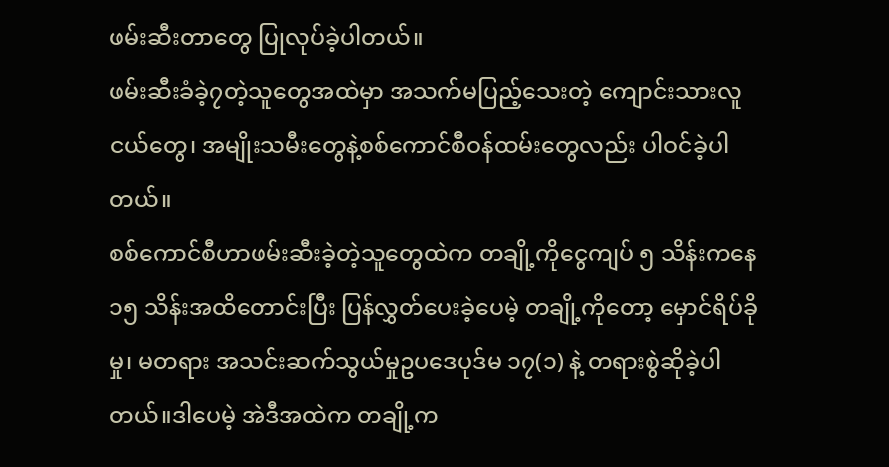ဖမ်းဆီးတာတွေ ပြုလုပ်ခဲ့ပါတယ်။
ဖမ်းဆီးခံခဲ့၇တဲ့သူတွေအထဲမှာ အသက်မပြည့်သေးတဲ့ ကျောင်းသားလူငယ်တွေ၊ အမျိုးသမီးတွေနဲ့စစ်ကောင်စီဝန်ထမ်းတွေလည်း ပါဝင်ခဲ့ပါတယ်။
စစ်ကောင်စီဟာဖမ်းဆီးခဲ့တဲ့သူတွေထဲက တချို့ကိုငွေကျပ် ၅ သိန်းကနေ ၁၅ သိန်းအထိတောင်းပြီး ပြန်လွှတ်ပေးခဲ့ပေမဲ့ တချို့ကိုတော့ မှောင်ရိပ်ခိုမှု၊ မတရား အသင်းဆက်သွယ်မှုဥပဒေပုဒ်မ ၁၇(၁) နဲ့ တရားစွဲဆိုခဲ့ပါတယ်။ဒါပေမဲ့ အဲဒီအထဲက တချို့က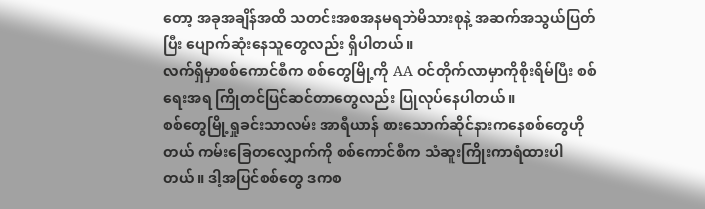တော့ အခုအချိန်အထိ သတင်းအစအနမရဘဲမိသားစုနဲ့ အဆက်အသွယ်ပြတ်ပြီး ပျောက်ဆုံးနေသူတွေလည်း ရှိပါတယ်။
လက်ရှိမှာစစ်ကောင်စီက စစ်တွေမြို့ကို AA ဝင်တိုက်လာမှာကိုစိုးရိမ်ပြီး စစ်ရေးအရ ကြိုတင်ပြင်ဆင်တာတွေလည်း ပြုလုပ်နေပါတယ်။
စစ်တွေမြို့ရှုခင်းသာလမ်း အာရီယာန် စားသောက်ဆိုင်နားကနေစစ်တွေဟိုတယ် ကမ်းခြေတလျှောက်ကို စစ်ကောင်စီက သံဆူးကြိုးကာရံထားပါတယ်။ ဒါ့အပြင်စစ်တွေ ဒကစ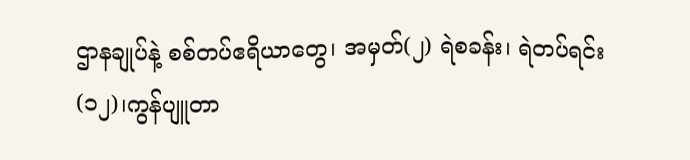ဌာနချုပ်နဲ့ စစ်တပ်ဧရိယာတွေ၊ အမှတ်(၂) ရဲစခန်း၊ ရဲတပ်ရင်း (၁၂)၊ကွန်ပျူတာ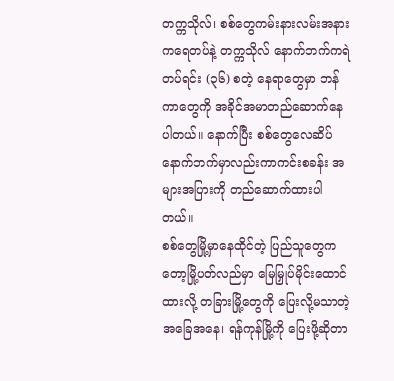တက္ကသိုလ်၊ စစ်တွေကမ်းနားလမ်းအနားကရေတပ်နဲ့ တက္ကသိုလ် နောက်ဘက်ကရဲတပ်ရင်း (၃၆) စတဲ့ နေရာတွေမှာ ဘန်ကာတွေကို အခိုင်အမာတည်ဆောက်နေပါတယ်။ နောက်ပြီး စစ်တွေလေဆိပ် နောက်ဘက်မှာလည်းကာကင်းစခန်း အများအပြားကို တည်ဆောက်ထားပါတယ်။
စစ်တွေမြို့မှာနေထိုင်တဲ့ ပြည်သူတွေကတော့မြို့ပတ်လည်မှာ မြေမြှုပ်မိုင်းထောင်ထားလို့ တခြားမြို့တွေကို ပြေးလို့မသာတဲ့အခြေအနေ၊ ရန်ကုန်မြို့ကို ပြေးဖို့ဆိုတာ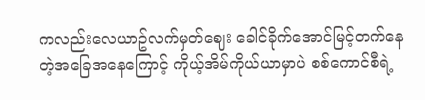ကလည်းလေယာဥ်လက်မှတ်ဈေး ခေါင်ခိုက်အောင်မြင့်တက်နေတဲ့အခြေအနေကြောင့် ကိုယ့်အိမ်ကိုယ်ယာမှာပဲ စစ်ကောင်စီရဲ့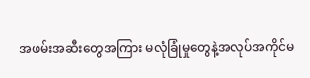အဖမ်းအဆီးတွေအကြား မလုံခြုံမှုတွေနဲ့အလုပ်အကိုင်မ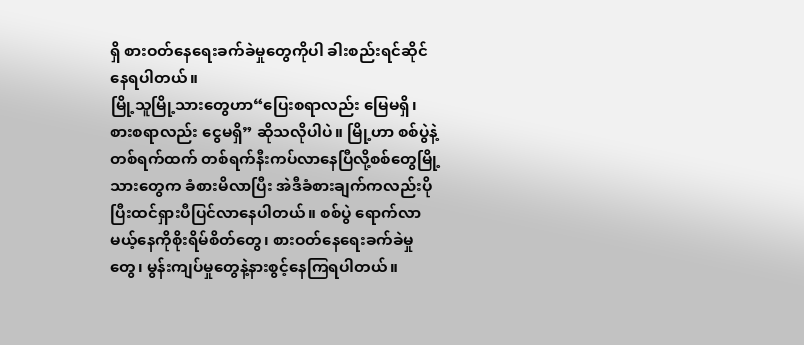ရှိ စားဝတ်နေရေးခက်ခဲမှုတွေကိုပါ ခါးစည်းရင်ဆိုင်နေရပါတယ်။
မြို့သူမြို့သားတွေဟာ“ပြေးစရာလည်း မြေမရှိ၊ စားစရာလည်း ငွေမရှိ” ဆိုသလိုပါပဲ။ မြို့ဟာ စစ်ပွဲနဲ့တစ်ရက်ထက် တစ်ရက်နီးကပ်လာနေပြီလို့စစ်တွေမြို့သားတွေက ခံစားမိလာပြီး အဲဒီခံစားချက်ကလည်းပိုပြီးထင်ရှားပီပြင်လာနေပါတယ်။ စစ်ပွဲ ရောက်လာမယ့်နေကိုစိုးရိမ်စိတ်တွေ၊ စားဝတ်နေရေးခက်ခဲမှုတွေ၊ မွန်းကျပ်မှုတွေနဲ့နားစွင့်နေကြရပါတယ်။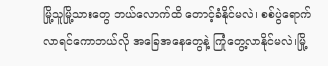မြို့သူမြို့သားတွေ ဘယ်လောက်ထိ တောင့်ခံနိုင်မလဲ၊ စစ်ပွဲရောက်လာရင်ကောဘယ်လို အခြေအနေတွေနဲ့ ကြုံတွေ့လာနိုင်မလဲ၊မြို့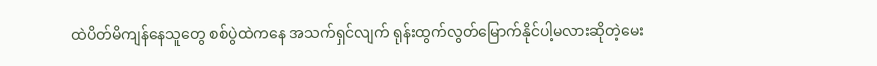ထဲပိတ်မိကျန်နေသူတွေ စစ်ပွဲထဲကနေ အသက်ရှင်လျက် ရုန်းထွက်လွတ်မြောက်နိုင်ပါ့မလားဆိုတဲ့မေး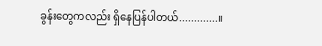ခွန်းတွေကလည်း ရှိနေပြန်ပါတယ်.............။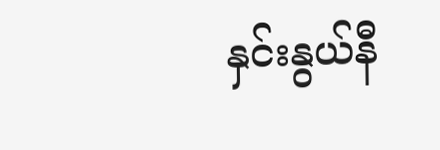နှင်းနွယ်နီ